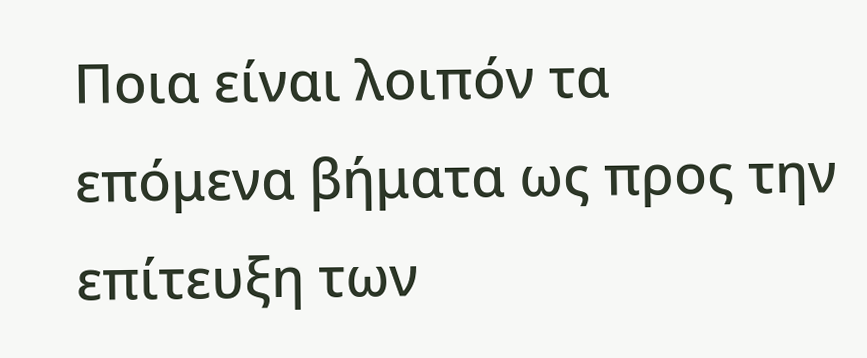Ποια είναι λοιπόν τα επόμενα βήματα ως προς την επίτευξη των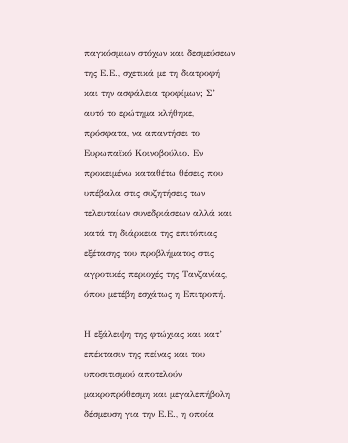παγκόσμιων στόχων και δεσμεύσεων της Ε.Ε., σχετικά με τη διατροφή και την ασφάλεια τροφίμων; Σ’ αυτό το ερώτημα κλήθηκε, πρόσφατα, να απαντήσει το Ευρωπαϊκό Κοινοβούλιο. Εν προκειμένω καταθέτω θέσεις που υπέβαλα στις συζητήσεις των τελευταίων συνεδριάσεων αλλά και κατά τη διάρκεια της επιτόπιας εξέτασης του προβλήματος στις αγροτικές περιοχές της Τανζανίας, όπου μετέβη εσχάτως η Επιτροπή.

Η εξάλειψη της φτώχιας και κατ’ επέκτασιν της πείνας και του υποσιτισμού αποτελούν μακροπρόθεσμη και μεγαλεπήβολη δέσμευση για την Ε.Ε., η οποία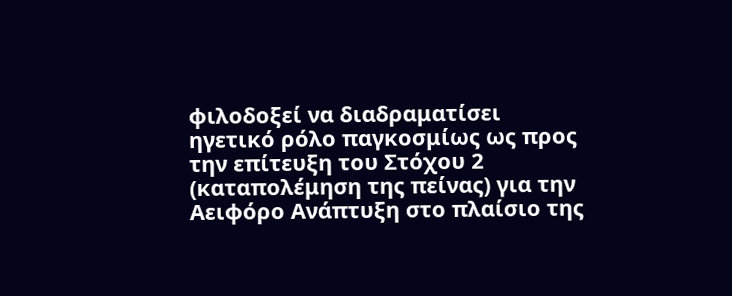φιλοδοξεί να διαδραματίσει ηγετικό ρόλο παγκοσμίως ως προς την επίτευξη του Στόχου 2 (καταπολέμηση της πείνας) για την Αειφόρο Ανάπτυξη στο πλαίσιο της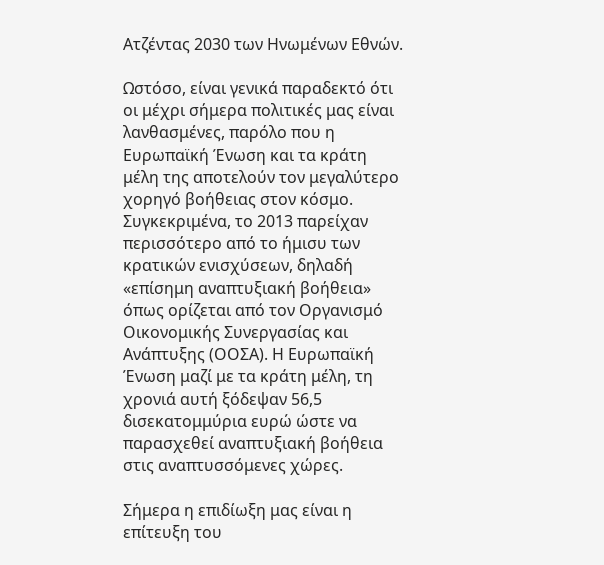Ατζέντας 2030 των Ηνωμένων Εθνών.

Ωστόσο, είναι γενικά παραδεκτό ότι οι μέχρι σήμερα πολιτικές μας είναι λανθασμένες, παρόλο που η Ευρωπαϊκή Ένωση και τα κράτη μέλη της αποτελούν τον μεγαλύτερο χορηγό βοήθειας στον κόσμο. Συγκεκριμένα, το 2013 παρείχαν περισσότερο από το ήμισυ των κρατικών ενισχύσεων, δηλαδή «επίσημη αναπτυξιακή βοήθεια» όπως ορίζεται από τον Οργανισμό Οικονομικής Συνεργασίας και Ανάπτυξης (ΟΟΣΑ). Η Ευρωπαϊκή Ένωση μαζί με τα κράτη μέλη, τη χρονιά αυτή ξόδεψαν 56,5 δισεκατομμύρια ευρώ ώστε να παρασχεθεί αναπτυξιακή βοήθεια στις αναπτυσσόμενες χώρες.

Σήμερα η επιδίωξη μας είναι η επίτευξη του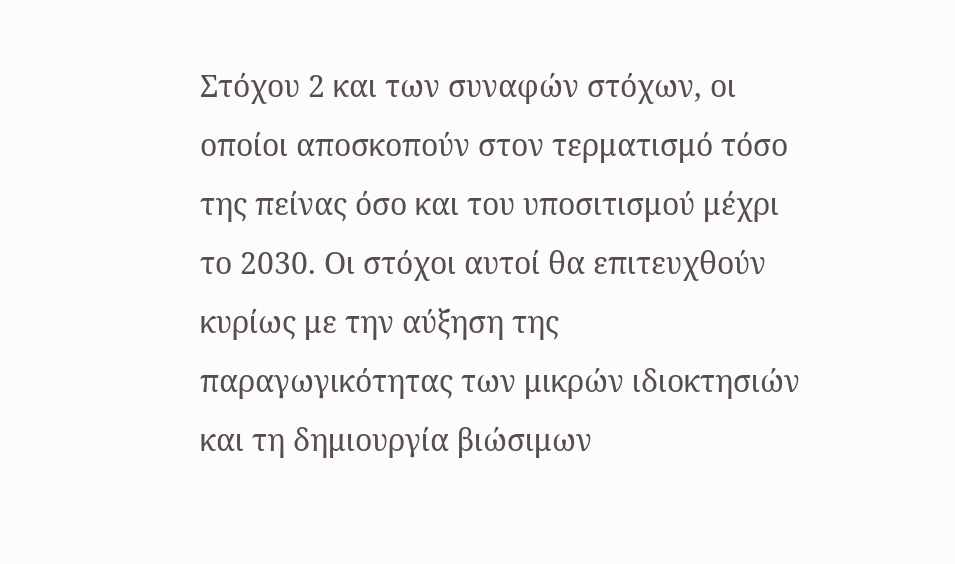Στόχου 2 και των συναφών στόχων, οι οποίοι αποσκοπούν στον τερματισμό τόσο της πείνας όσο και του υποσιτισμού μέχρι το 2030. Οι στόχοι αυτοί θα επιτευχθούν κυρίως με την αύξηση της παραγωγικότητας των μικρών ιδιοκτησιών και τη δημιουργία βιώσιμων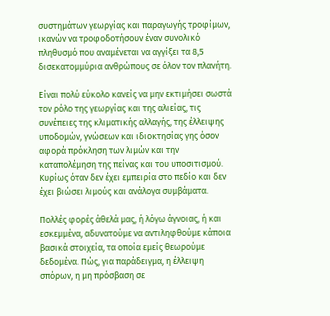συστημάτων γεωργίας και παραγωγής τροφίμων, ικανών να τροφοδοτήσουν έναν συνολικό πληθυσμό που αναμένεται να αγγίξει τα 8,5 δισεκατομμύρια ανθρώπους σε όλον τον πλανήτη.

Είναι πολύ εύκολο κανείς να μην εκτιμήσει σωστά τον ρόλο της γεωργίας και της αλιείας, τις συνέπειες της κλιματικής αλλαγής, της έλλειψης υποδομών, γνώσεων και ιδιοκτησίας γης όσον αφορά πρόκληση των λιμών και την καταπολέμηση της πείνας και του υποσιτισμού. Κυρίως όταν δεν έχει εμπειρία στο πεδίο και δεν έχει βιώσει λιμούς και ανάλογα συμβάματα.

Πολλές φορές άθελά μας, ή λόγω άγνοιας, ή και εσκεμμένα, αδυνατούμε να αντιληφθούμε κάποια βασικά στοιχεία, τα οποία εμείς θεωρούμε δεδομένα. Πώς, για παράδειγμα, η έλλειψη σπόρων, η μη πρόσβαση σε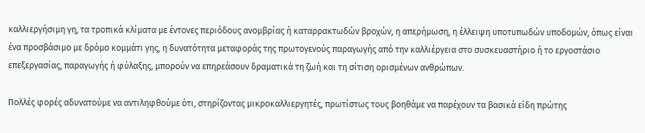καλλιεργήσιμη γη, τα τροπικά κλίματα με έντονες περιόδους ανομβρίας ή καταρρακτωδών βροχών, η απερήμωση, η έλλειψη υποτυπωδών υποδομών, όπως είναι ένα προσβάσιμο με δρόμο κομμάτι γης, η δυνατότητα μεταφοράς της πρωτογενούς παραγωγής από την καλλιέργεια στο συσκευαστήριο ή το εργοστάσιο επεξεργασίας, παραγωγής ή φύλαξης, μπορούν να επηρεάσουν δραματικά τη ζωή και τη σίτιση ορισμένων ανθρώπων.

Πολλές φορές αδυνατούμε να αντιληφθούμε ότι, στηρίζοντας μικροκαλλιεργητές, πρωτίστως τους βοηθάμε να παρέχουν τα βασικά είδη πρώτης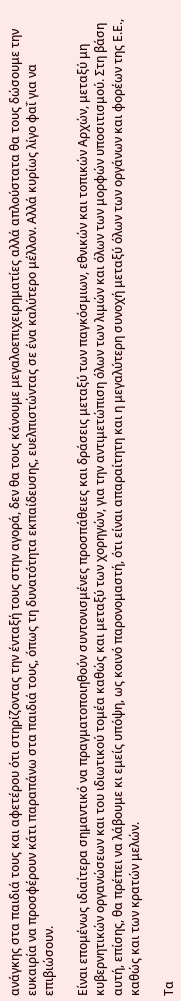ανάγκης στα παιδιά τους και αφετέρου ότι στηρίζοντας την ένταξή τους στην αγορά, δεν θα τους κάνουμε μεγαλοεπιχειρηματίες αλλά απλούστατα θα τους δώσουμε την ευκαιρία να προσφέρουν κάτι παραπάνω στα παιδιά τους, όπως τη δυνατότητα εκπαίδευσης, ευελπιστώντας σε ένα καλύτερο μέλλον. Αλλά κυρίως λίγο φαΐ για να επιβιώσουν.

Είναι επομένως ιδιαίτερα σημαντικό να πραγματοποιηθούν συντονισμένες προσπάθειες και δράσεις μεταξύ των παγκόσμιων, εθνικών και τοπικών Αρχών, μεταξύ μη κυβερνητικών οργανώσεων και του ιδιωτικού τομέα καθώς και μεταξύ των χορηγών, για την αντιμετώπιση όλων των λιμών και όλων των μορφών υποσιτισμού. Στη βάση αυτή, επίσης, θα πρέπει να λάβουμε κι εμείς υπόψη, ως κοινό παρονομαστή, ότι είναι απαραίτητη και η μεγαλύτερη συνοχή μεταξύ όλων των οργάνων και φορέων της Ε.Ε., καθώς και των κρατών μελών.

Τα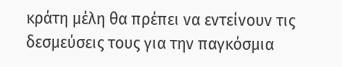κράτη μέλη θα πρέπει να εντείνουν τις δεσμεύσεις τους για την παγκόσμια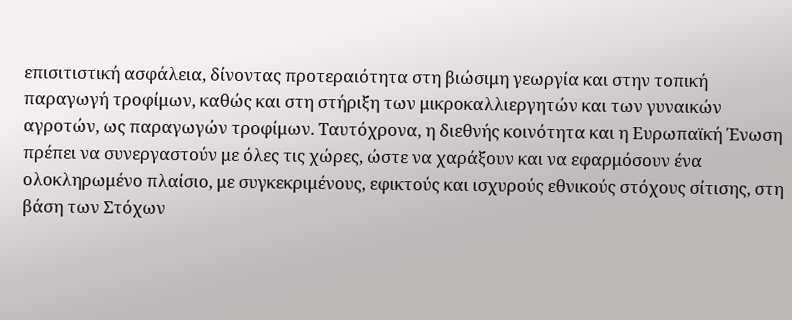επισιτιστική ασφάλεια, δίνοντας προτεραιότητα στη βιώσιμη γεωργία και στην τοπική παραγωγή τροφίμων, καθώς και στη στήριξη των μικροκαλλιεργητών και των γυναικών αγροτών, ως παραγωγών τροφίμων. Ταυτόχρονα, η διεθνής κοινότητα και η Ευρωπαϊκή Ένωση πρέπει να συνεργαστούν με όλες τις χώρες, ώστε να χαράξουν και να εφαρμόσουν ένα ολοκληρωμένο πλαίσιο, με συγκεκριμένους, εφικτούς και ισχυρούς εθνικούς στόχους σίτισης, στη βάση των Στόχων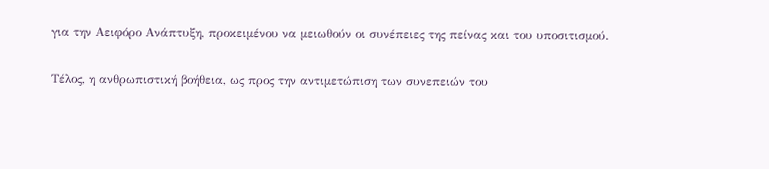για την Αειφόρο Ανάπτυξη, προκειμένου να μειωθούν οι συνέπειες της πείνας και του υποσιτισμού.

Τέλος, η ανθρωπιστική βοήθεια, ως προς την αντιμετώπιση των συνεπειών του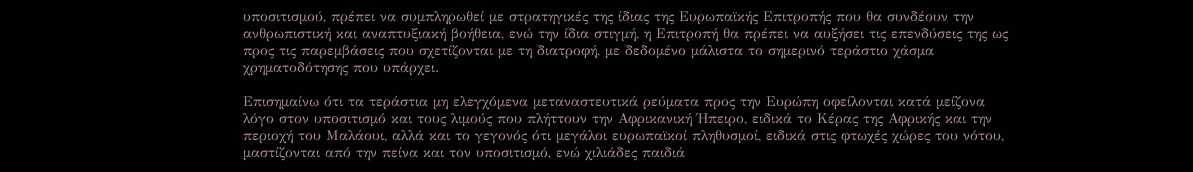υποσιτισμού, πρέπει να συμπληρωθεί με στρατηγικές της ίδιας της Ευρωπαϊκής Επιτροπής που θα συνδέουν την ανθρωπιστική και αναπτυξιακή βοήθεια, ενώ την ίδια στιγμή, η Επιτροπή θα πρέπει να αυξήσει τις επενδύσεις της ως προς τις παρεμβάσεις που σχετίζονται με τη διατροφή, με δεδομένο μάλιστα το σημερινό τεράστιο χάσμα χρηματοδότησης που υπάρχει.

Επισημαίνω ότι τα τεράστια μη ελεγχόμενα μεταναστευτικά ρεύματα προς την Ευρώπη οφείλονται κατά μείζονα λόγο στον υποσιτισμό και τους λιμούς που πλήττουν την Αφρικανική Ήπειρο, ειδικά το Κέρας της Αφρικής και την περιοχή του Μαλάουι, αλλά και το γεγονός ότι μεγάλοι ευρωπαϊκοί πληθυσμοί, ειδικά στις φτωχές χώρες του νότου, μαστίζονται από την πείνα και τον υποσιτισμό, ενώ χιλιάδες παιδιά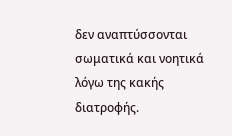δεν αναπτύσσονται σωματικά και νοητικά λόγω της κακής διατροφής.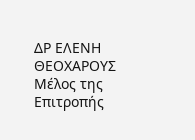ΔΡ ΕΛΕΝΗ ΘΕΟΧΑΡΟΥΣ
Μέλος της Επιτροπής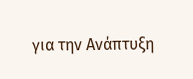για την Ανάπτυξη